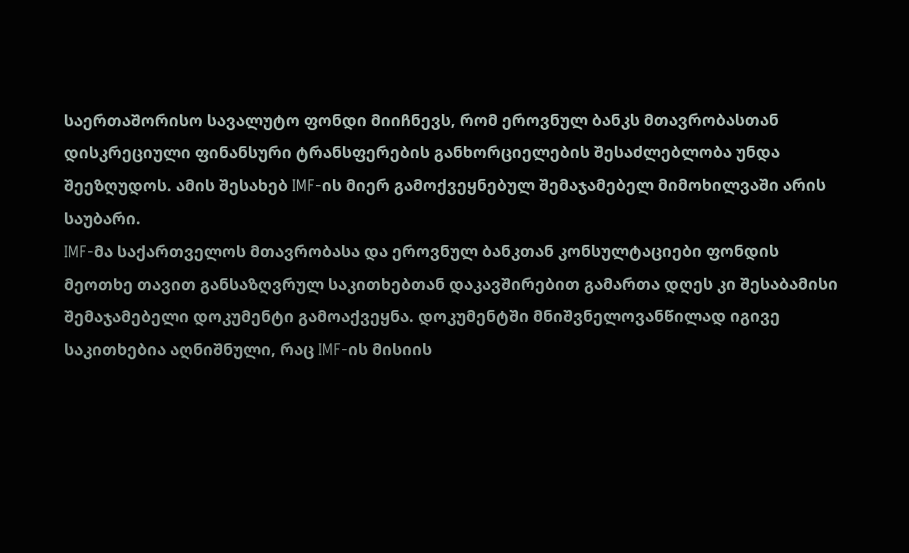საერთაშორისო სავალუტო ფონდი მიიჩნევს, რომ ეროვნულ ბანკს მთავრობასთან დისკრეციული ფინანსური ტრანსფერების განხორციელების შესაძლებლობა უნდა შეეზღუდოს. ამის შესახებ IMF-ის მიერ გამოქვეყნებულ შემაჯამებელ მიმოხილვაში არის საუბარი.
IMF-მა საქართველოს მთავრობასა და ეროვნულ ბანკთან კონსულტაციები ფონდის მეოთხე თავით განსაზღვრულ საკითხებთან დაკავშირებით გამართა დღეს კი შესაბამისი შემაჯამებელი დოკუმენტი გამოაქვეყნა. დოკუმენტში მნიშვნელოვანწილად იგივე საკითხებია აღნიშნული, რაც IMF-ის მისიის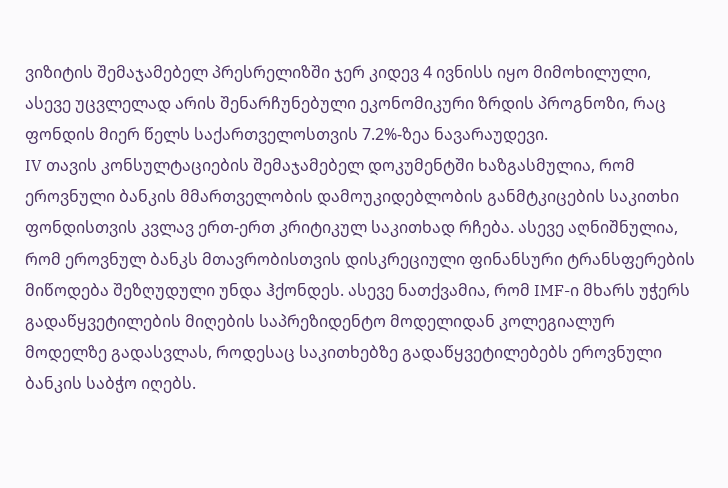ვიზიტის შემაჯამებელ პრესრელიზში ჯერ კიდევ 4 ივნისს იყო მიმოხილული, ასევე უცვლელად არის შენარჩუნებული ეკონომიკური ზრდის პროგნოზი, რაც ფონდის მიერ წელს საქართველოსთვის 7.2%-ზეა ნავარაუდევი.
IV თავის კონსულტაციების შემაჯამებელ დოკუმენტში ხაზგასმულია, რომ ეროვნული ბანკის მმართველობის დამოუკიდებლობის განმტკიცების საკითხი ფონდისთვის კვლავ ერთ-ერთ კრიტიკულ საკითხად რჩება. ასევე აღნიშნულია, რომ ეროვნულ ბანკს მთავრობისთვის დისკრეციული ფინანსური ტრანსფერების მიწოდება შეზღუდული უნდა ჰქონდეს. ასევე ნათქვამია, რომ IMF-ი მხარს უჭერს გადაწყვეტილების მიღების საპრეზიდენტო მოდელიდან კოლეგიალურ მოდელზე გადასვლას, როდესაც საკითხებზე გადაწყვეტილებებს ეროვნული ბანკის საბჭო იღებს.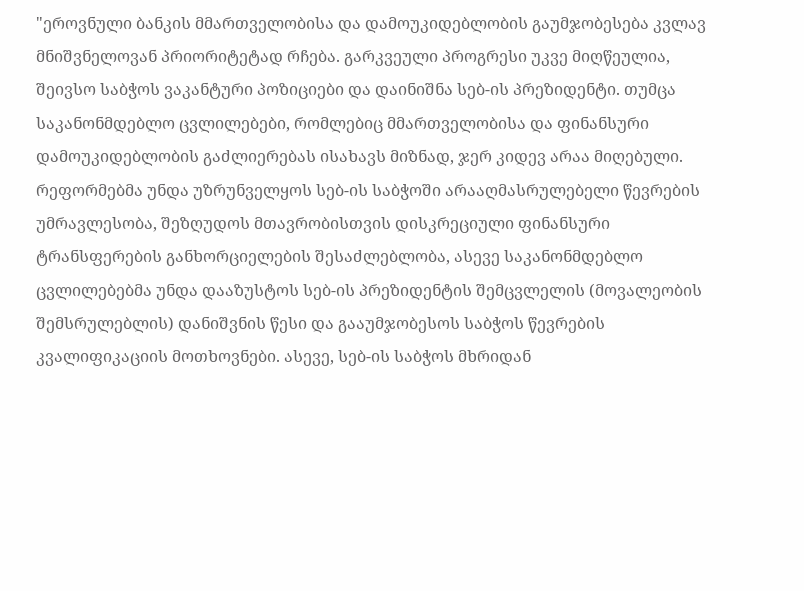"ეროვნული ბანკის მმართველობისა და დამოუკიდებლობის გაუმჯობესება კვლავ მნიშვნელოვან პრიორიტეტად რჩება. გარკვეული პროგრესი უკვე მიღწეულია, შეივსო საბჭოს ვაკანტური პოზიციები და დაინიშნა სებ-ის პრეზიდენტი. თუმცა საკანონმდებლო ცვლილებები, რომლებიც მმართველობისა და ფინანსური დამოუკიდებლობის გაძლიერებას ისახავს მიზნად, ჯერ კიდევ არაა მიღებული. რეფორმებმა უნდა უზრუნველყოს სებ-ის საბჭოში არააღმასრულებელი წევრების უმრავლესობა, შეზღუდოს მთავრობისთვის დისკრეციული ფინანსური ტრანსფერების განხორციელების შესაძლებლობა, ასევე საკანონმდებლო ცვლილებებმა უნდა დააზუსტოს სებ-ის პრეზიდენტის შემცვლელის (მოვალეობის შემსრულებლის) დანიშვნის წესი და გააუმჯობესოს საბჭოს წევრების კვალიფიკაციის მოთხოვნები. ასევე, სებ-ის საბჭოს მხრიდან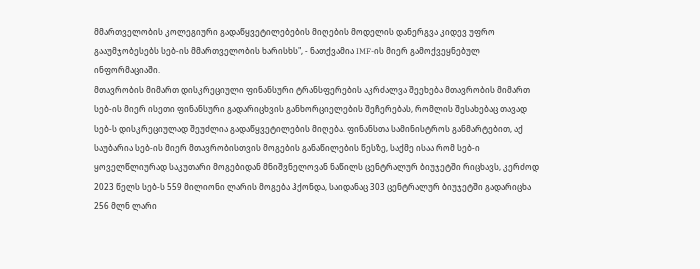მმართველობის კოლეგიური გადაწყვეტილებების მიღების მოდელის დანერგვა კიდევ უფრო გააუმჯობესებს სებ-ის მმართველობის ხარისხს", - ნათქვამია IMF-ის მიერ გამოქვეყნებულ ინფორმაციაში.
მთავრობის მიმართ დისკრეციული ფინანსური ტრანსფერების აკრძალვა შეეხება მთავრობის მიმართ სებ-ის მიერ ისეთი ფინანსური გადარიცხვის განხორციელების შეჩერებას, რომლის შესახებაც თავად სებ-ს დისკრეციულად შეუძლია გადაწყვეტილების მიღება. ფინანსთა სამინისტროს განმარტებით, აქ საუბარია სებ-ის მიერ მთავრობისთვის მოგების განაწილების წესზე, საქმე ისაა რომ სებ-ი ყოველწლიურად საკუთარი მოგებიდან მნიშვნელოვან ნაწილს ცენტრალურ ბიუჯეტში რიცხავს, კერძოდ 2023 წელს სებ-ს 559 მილიონი ლარის მოგება ჰქონდა, საიდანაც 303 ცენტრალურ ბიუჯეტში გადარიცხა 256 მლნ ლარი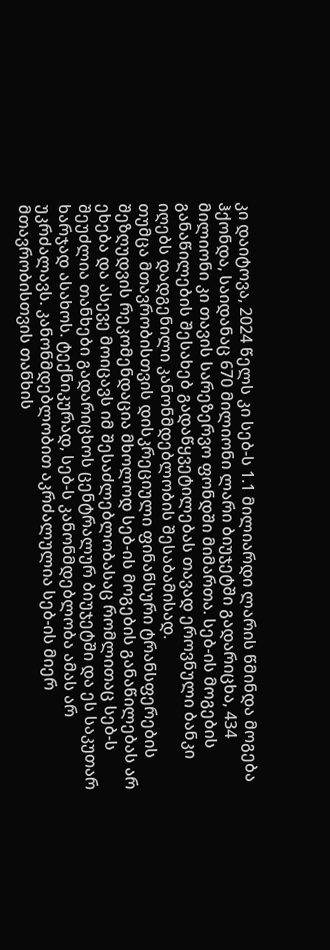კი დაიტოვა, 2024 წელს კი სებ-ს 1.1 მილიარდი ლარის წმინდა მოგება ჰქონდა, საიდანაც 670 მილიონი ლარი ბიუჯეტში გადარიცხა, 434 მილიონი კი თავის სარეზერვო ფონდში მიმართა. სებ-ის მოგების განაწილების შესახებ გადაწყვეტილებას თავად ეროვნული ბანკი იღებს დადგენილი კანონმდებლობის შესაბამისად.
თუმცა მთავრობისთვის დისკრეციული ფინანსური ტრანსფერების შეზღუდვის რეკომენდაცია მხოლოდ სებ-ის მოგების განაწილებას არ ეხება და ასევე მოიცავს იმ შესაძლებლობასაც რომლითაც სებ-ს შეუძლია თანხები გადარიცხოს ცენტრალურ ბიუჯეტში და ეს საკუთარ ხარჯად ასახოს. ტექნიკურად, სებ-ს კანონმდებლობა ამას არ უკრძალავს. კანონმდებლობით აკრძალულია სებ-ის მიერ მთავრობისთვის თანხის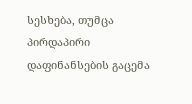სესხება, თუმცა პირდაპირი დაფინანსების გაცემა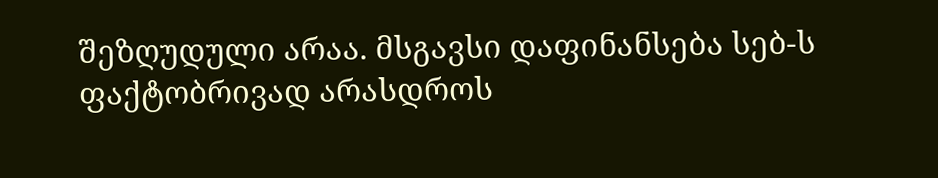შეზღუდული არაა. მსგავსი დაფინანსება სებ-ს ფაქტობრივად არასდროს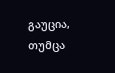გაუცია, თუმცა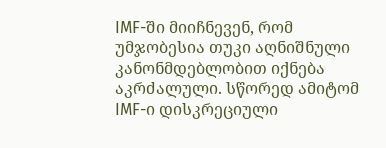IMF-ში მიიჩნევენ, რომ უმჯობესია თუკი აღნიშნული კანონმდებლობით იქნება აკრძალული. სწორედ ამიტომ IMF-ი დისკრეციული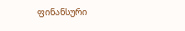ფინანსური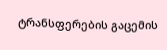ტრანსფერების გაცემის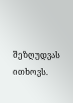შეზღუდვას ითხოვს.